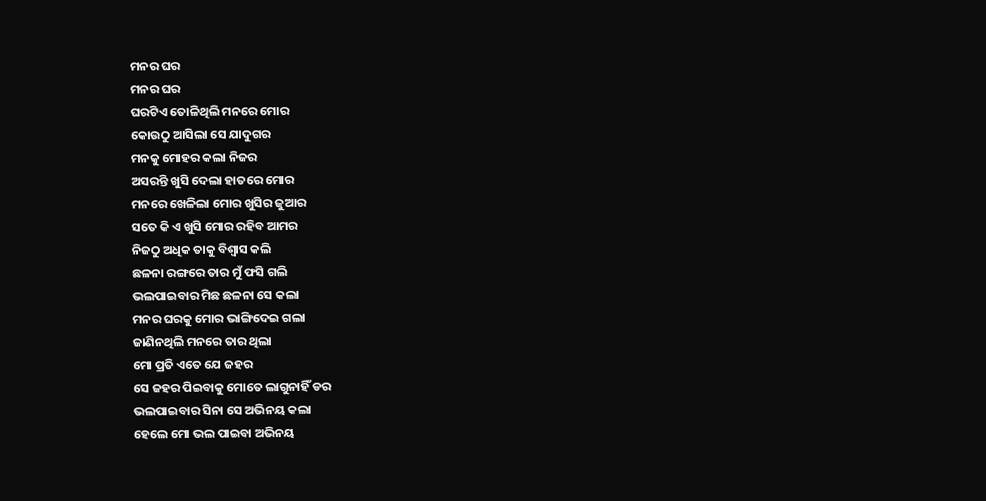ମନର ଘର
ମନର ଘର
ଘରଟିଏ ତୋଳିଥିଲି ମନରେ ମୋର
କୋଉଠୁ ଆସିଲା ସେ ଯାଦୁଗର
ମନକୁ ମୋହର କଲା ନିଜର
ଅସରନ୍ତି ଖୁସି ଦେଲା ହାତରେ ମୋର
ମନରେ ଖେଳିଲା ମୋର ଖୁସିର ଜୁଆର
ସତେ କି ଏ ଖୁସି ମୋର ରହିବ ଆମର
ନିଜଠୁ ଅଧିକ ତାକୁ ବିଶ୍ୱାସ କଲି
ଛଳନା ରଙ୍ଗରେ ତାର ମୁଁ ଫସି ଗଲି
ଭଲପାଇବାର ମିଛ ଛଳନା ସେ କଲା
ମନର ଘରକୁ ମୋର ଭାଙ୍ଗିଦେଇ ଗଲା
ଜାଣିନଥିଲି ମନରେ ତାର ଥିଲା
ମୋ ପ୍ରତି ଏତେ ଯେ ଜହର
ସେ ଜହର ପିଇବାକୁ ମୋତେ ଲାଗୁନାହିଁ ଡର
ଭଲପାଇବାର ସିନା ସେ ଅଭିନୟ କଲା
ହେଲେ ମୋ ଭଲ ପାଇବା ଅଭିନୟ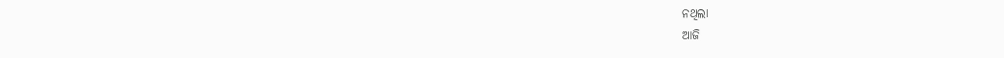ନଥିଲା
ଆଜି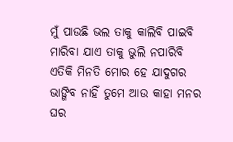ମୁଁ ପାଉଛି ଭଲ ତାକୁ କାଲିବି ପାଇବି
ମାରିବା ଯାଏ ତାକୁ ଭୁଲି ନପାରିବି
ଏତିକି ମିନତି ମୋର ହେ ଯାଦୁଗର
ଭାଙ୍ଗିବ ନାହିଁ ତୁମେ ଆଉ କାହା ମନର ଘର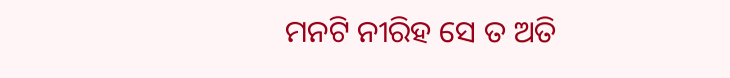ମନଟି ନୀରିହ ସେ ତ ଅତି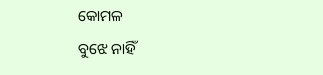କୋମଳ
ବୁଝେ ନାହିଁ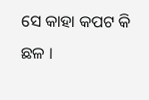ସେ କାହା କପଟ କି ଛଳ ।